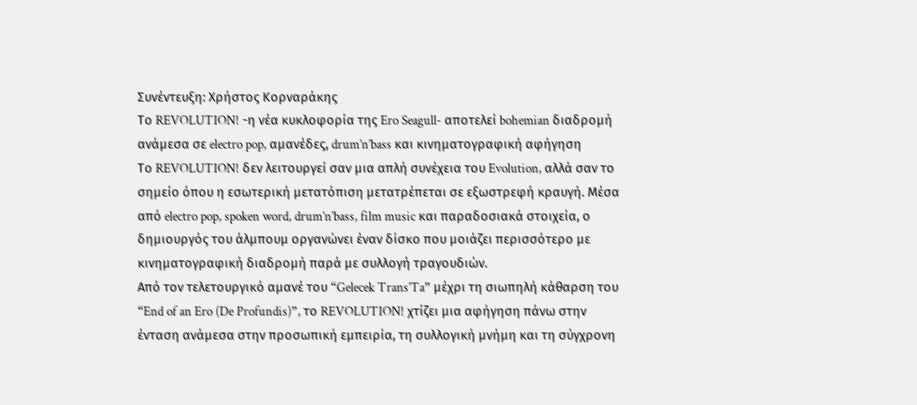Συνέντευξη: Χρήστος Κορναράκης
Το REVOLUTION! -η νέα κυκλοφορία της Ero Seagull- αποτελεί bohemian διαδρομή ανάμεσα σε electro pop, αμανέδες, drum’n’bass και κινηματογραφική αφήγηση
Το REVOLUTION! δεν λειτουργεί σαν μια απλή συνέχεια του Evolution, αλλά σαν το σημείο όπου η εσωτερική μετατόπιση μετατρέπεται σε εξωστρεφή κραυγή. Μέσα από electro pop, spoken word, drum’n’bass, film music και παραδοσιακά στοιχεία, ο δημιουργός του άλμπουμ οργανώνει έναν δίσκο που μοιάζει περισσότερο με κινηματογραφική διαδρομή παρά με συλλογή τραγουδιών.
Από τον τελετουργικό αμανέ του “Gelecek Trans’Ta” μέχρι τη σιωπηλή κάθαρση του “End of an Ero (De Profundis)”, το REVOLUTION! χτίζει μια αφήγηση πάνω στην ένταση ανάμεσα στην προσωπική εμπειρία, τη συλλογική μνήμη και τη σύγχρονη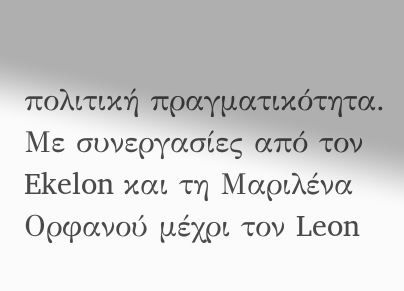πολιτική πραγματικότητα. Με συνεργασίες από τον Ekelon και τη Μαριλένα Ορφανού μέχρι τον Leon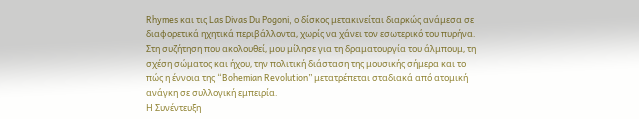Rhymes και τις Las Divas Du Pogoni, ο δίσκος μετακινείται διαρκώς ανάμεσα σε διαφορετικά ηχητικά περιβάλλοντα, χωρίς να χάνει τον εσωτερικό του πυρήνα.
Στη συζήτηση που ακολουθεί, μου μίλησε για τη δραματουργία του άλμπουμ, τη σχέση σώματος και ήχου, την πολιτική διάσταση της μουσικής σήμερα και το πώς η έννοια της “Bohemian Revolution” μετατρέπεται σταδιακά από ατομική ανάγκη σε συλλογική εμπειρία.
Η Συνέντευξη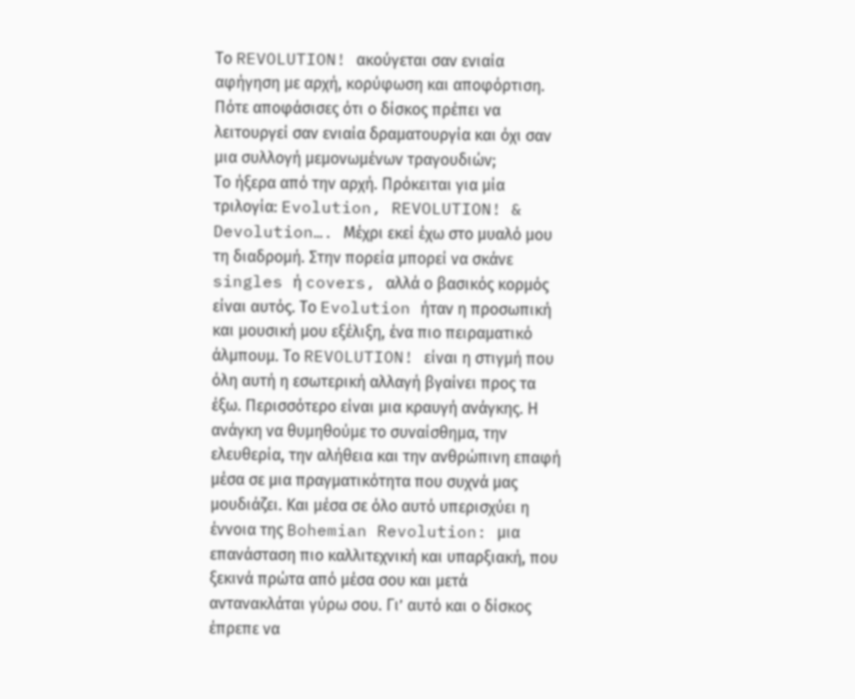Το REVOLUTION! ακούγεται σαν ενιαία αφήγηση με αρχή, κορύφωση και αποφόρτιση. Πότε αποφάσισες ότι ο δίσκος πρέπει να λειτουργεί σαν ενιαία δραματουργία και όχι σαν μια συλλογή μεμονωμένων τραγουδιών;
Το ήξερα από την αρχή. Πρόκειται για μία τριλογία: Evolution, REVOLUTION! & Devolution…. Μέχρι εκεί έχω στο μυαλό μου τη διαδρομή. Στην πορεία μπορεί να σκάνε singles ή covers, αλλά ο βασικός κορμός είναι αυτός. Το Evolution ήταν η προσωπική και μουσική μου εξέλιξη, ένα πιο πειραματικό άλμπουμ. Το REVOLUTION! είναι η στιγμή που όλη αυτή η εσωτερική αλλαγή βγαίνει προς τα έξω. Περισσότερο είναι μια κραυγή ανάγκης. Η ανάγκη να θυμηθούμε το συναίσθημα, την ελευθερία, την αλήθεια και την ανθρώπινη επαφή μέσα σε μια πραγματικότητα που συχνά μας μουδιάζει. Και μέσα σε όλο αυτό υπερισχύει η έννοια της Bohemian Revolution: μια επανάσταση πιο καλλιτεχνική και υπαρξιακή, που ξεκινά πρώτα από μέσα σου και μετά αντανακλάται γύρω σου. Γι’ αυτό και ο δίσκος έπρεπε να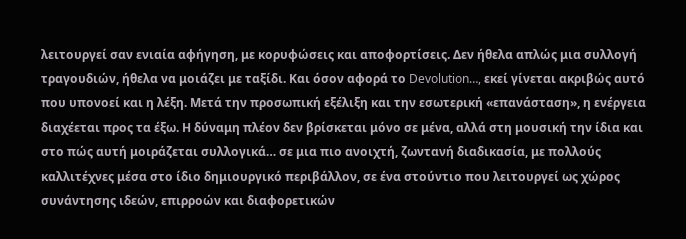λειτουργεί σαν ενιαία αφήγηση, με κορυφώσεις και αποφορτίσεις. Δεν ήθελα απλώς μια συλλογή τραγουδιών, ήθελα να μοιάζει με ταξίδι. Και όσον αφορά το Devolution…, εκεί γίνεται ακριβώς αυτό που υπονοεί και η λέξη. Μετά την προσωπική εξέλιξη και την εσωτερική «επανάσταση», η ενέργεια διαχέεται προς τα έξω. Η δύναμη πλέον δεν βρίσκεται μόνο σε μένα, αλλά στη μουσική την ίδια και στο πώς αυτή μοιράζεται συλλογικά… σε μια πιο ανοιχτή, ζωντανή διαδικασία, με πολλούς καλλιτέχνες μέσα στο ίδιο δημιουργικό περιβάλλον, σε ένα στούντιο που λειτουργεί ως χώρος συνάντησης ιδεών, επιρροών και διαφορετικών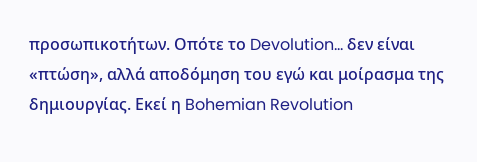προσωπικοτήτων. Οπότε το Devolution… δεν είναι «πτώση», αλλά αποδόμηση του εγώ και μοίρασμα της δημιουργίας. Εκεί η Bohemian Revolution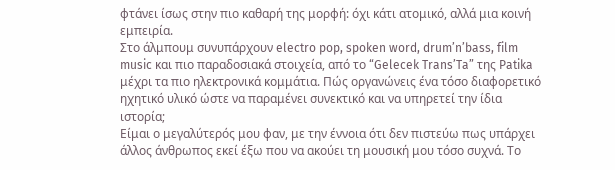φτάνει ίσως στην πιο καθαρή της μορφή: όχι κάτι ατομικό, αλλά μια κοινή εμπειρία.
Στο άλμπουμ συνυπάρχουν electro pop, spoken word, drum’n’bass, film music και πιο παραδοσιακά στοιχεία, από το “Gelecek Trans’Ta” της Patika μέχρι τα πιο ηλεκτρονικά κομμάτια. Πώς οργανώνεις ένα τόσο διαφορετικό ηχητικό υλικό ώστε να παραμένει συνεκτικό και να υπηρετεί την ίδια ιστορία;
Είμαι ο μεγαλύτερός μου φαν, με την έννοια ότι δεν πιστεύω πως υπάρχει άλλος άνθρωπος εκεί έξω που να ακούει τη μουσική μου τόσο συχνά. Το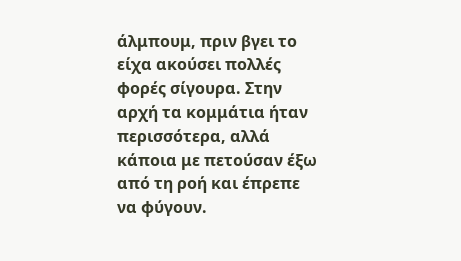άλμπουμ, πριν βγει το είχα ακούσει πολλές φορές σίγουρα. Στην αρχή τα κομμάτια ήταν περισσότερα, αλλά κάποια με πετούσαν έξω από τη ροή και έπρεπε να φύγουν.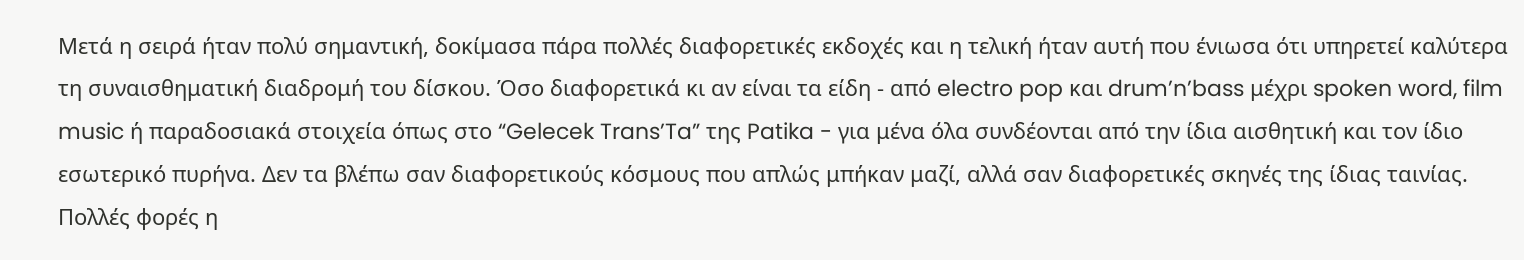Μετά η σειρά ήταν πολύ σημαντική, δοκίμασα πάρα πολλές διαφορετικές εκδοχές και η τελική ήταν αυτή που ένιωσα ότι υπηρετεί καλύτερα τη συναισθηματική διαδρομή του δίσκου. Όσο διαφορετικά κι αν είναι τα είδη - από electro pop και drum’n’bass μέχρι spoken word, film music ή παραδοσιακά στοιχεία όπως στο “Gelecek Trans’Ta” της Patika - για μένα όλα συνδέονται από την ίδια αισθητική και τον ίδιο εσωτερικό πυρήνα. Δεν τα βλέπω σαν διαφορετικούς κόσμους που απλώς μπήκαν μαζί, αλλά σαν διαφορετικές σκηνές της ίδιας ταινίας. Πολλές φορές η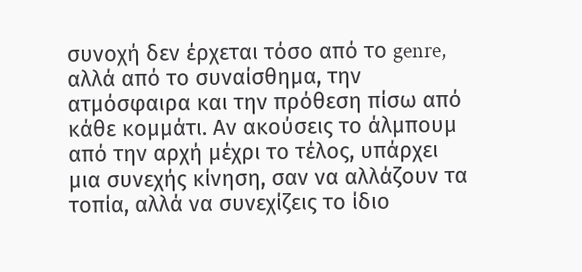συνοχή δεν έρχεται τόσο από το genre, αλλά από το συναίσθημα, την ατμόσφαιρα και την πρόθεση πίσω από κάθε κομμάτι. Αν ακούσεις το άλμπουμ από την αρχή μέχρι το τέλος, υπάρχει μια συνεχής κίνηση, σαν να αλλάζουν τα τοπία, αλλά να συνεχίζεις το ίδιο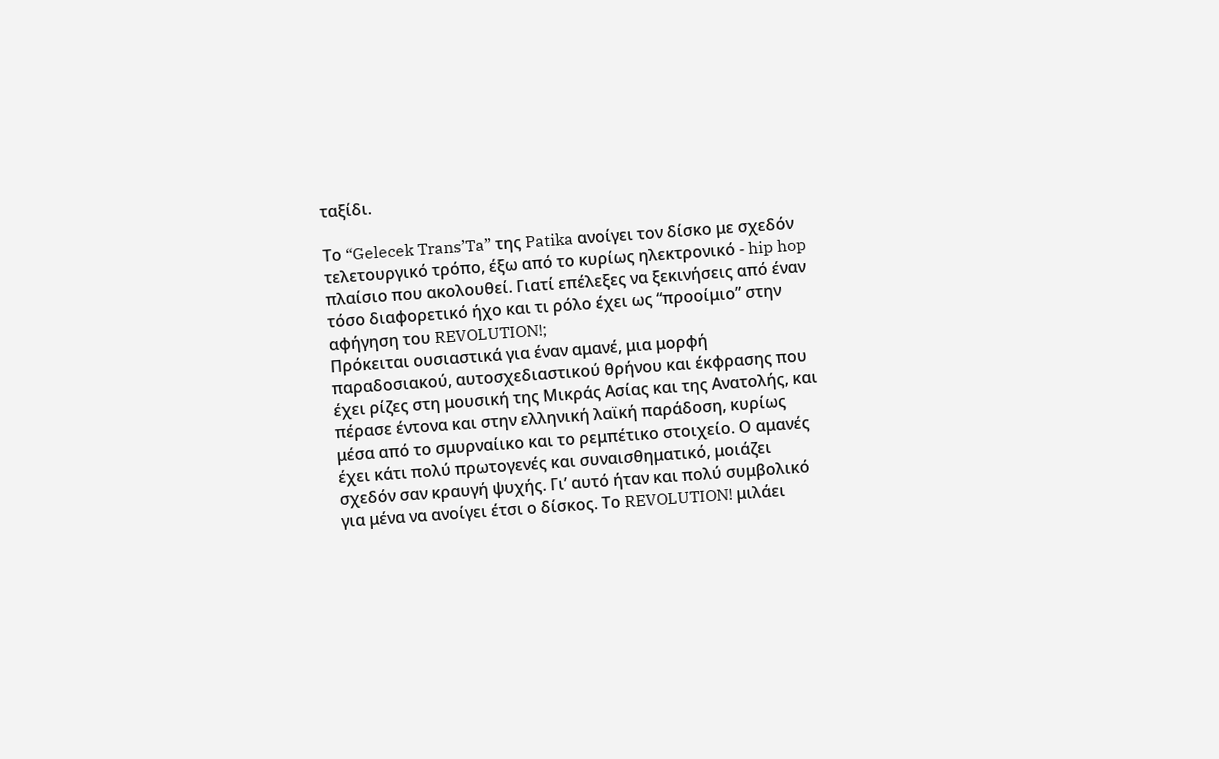ταξίδι.

Το “Gelecek Trans’Ta” της Patika ανοίγει τον δίσκο με σχεδόν τελετουργικό τρόπο, έξω από το κυρίως ηλεκτρονικό - hip hop πλαίσιο που ακολουθεί. Γιατί επέλεξες να ξεκινήσεις από έναν τόσο διαφορετικό ήχο και τι ρόλο έχει ως “προοίμιο” στην αφήγηση του REVOLUTION!;
Πρόκειται ουσιαστικά για έναν αμανέ, μια μορφή παραδοσιακού, αυτοσχεδιαστικού θρήνου και έκφρασης που έχει ρίζες στη μουσική της Μικράς Ασίας και της Ανατολής, και πέρασε έντονα και στην ελληνική λαϊκή παράδοση, κυρίως μέσα από το σμυρναίικο και το ρεμπέτικο στοιχείο. Ο αμανές έχει κάτι πολύ πρωτογενές και συναισθηματικό, μοιάζει σχεδόν σαν κραυγή ψυχής. Γι’ αυτό ήταν και πολύ συμβολικό για μένα να ανοίγει έτσι ο δίσκος. Το REVOLUTION! μιλάει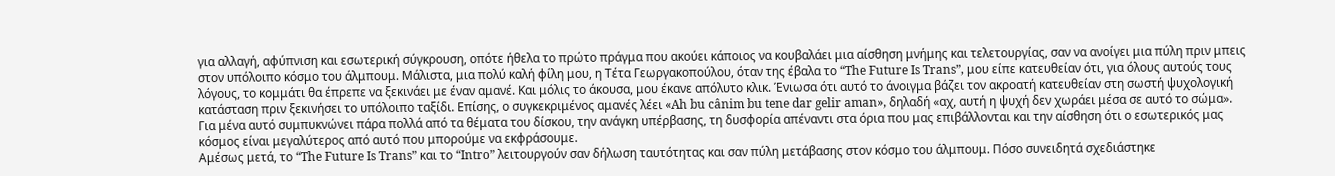για αλλαγή, αφύπνιση και εσωτερική σύγκρουση, οπότε ήθελα το πρώτο πράγμα που ακούει κάποιος να κουβαλάει μια αίσθηση μνήμης και τελετουργίας, σαν να ανοίγει μια πύλη πριν μπεις στον υπόλοιπο κόσμο του άλμπουμ. Μάλιστα, μια πολύ καλή φίλη μου, η Τέτα Γεωργακοπούλου, όταν της έβαλα το “The Future Is Trans”, μου είπε κατευθείαν ότι, για όλους αυτούς τους λόγους, το κομμάτι θα έπρεπε να ξεκινάει με έναν αμανέ. Και μόλις το άκουσα, μου έκανε απόλυτο κλικ. Ένιωσα ότι αυτό το άνοιγμα βάζει τον ακροατή κατευθείαν στη σωστή ψυχολογική κατάσταση πριν ξεκινήσει το υπόλοιπο ταξίδι. Επίσης, ο συγκεκριμένος αμανές λέει «Ah bu cânim bu tene dar gelir aman», δηλαδή «αχ, αυτή η ψυχή δεν χωράει μέσα σε αυτό το σώμα». Για μένα αυτό συμπυκνώνει πάρα πολλά από τα θέματα του δίσκου, την ανάγκη υπέρβασης, τη δυσφορία απέναντι στα όρια που μας επιβάλλονται και την αίσθηση ότι ο εσωτερικός μας κόσμος είναι μεγαλύτερος από αυτό που μπορούμε να εκφράσουμε.
Αμέσως μετά, το “The Future Is Trans” και το “Intro” λειτουργούν σαν δήλωση ταυτότητας και σαν πύλη μετάβασης στον κόσμο του άλμπουμ. Πόσο συνειδητά σχεδιάστηκε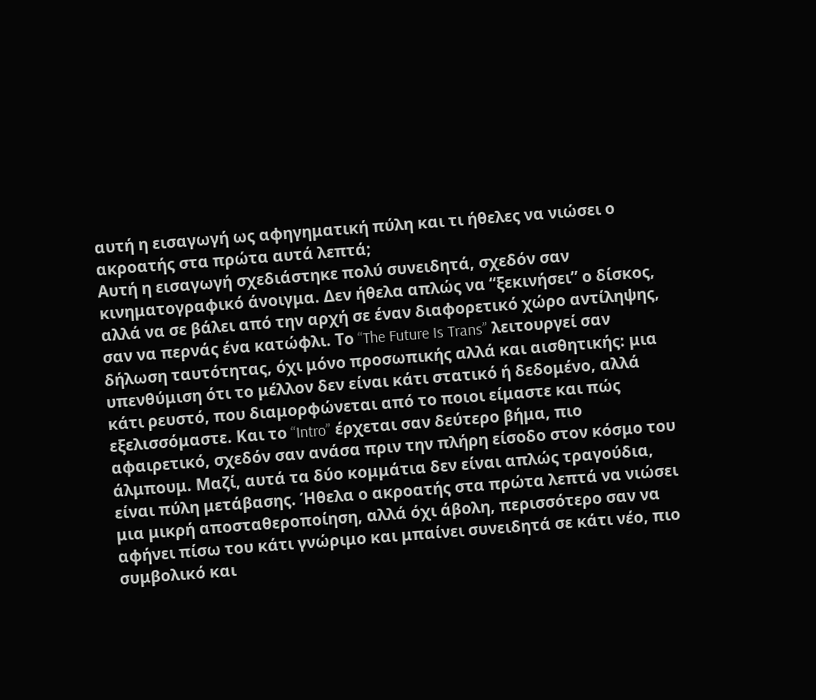αυτή η εισαγωγή ως αφηγηματική πύλη και τι ήθελες να νιώσει ο ακροατής στα πρώτα αυτά λεπτά;
Αυτή η εισαγωγή σχεδιάστηκε πολύ συνειδητά, σχεδόν σαν κινηματογραφικό άνοιγμα. Δεν ήθελα απλώς να “ξεκινήσει” ο δίσκος, αλλά να σε βάλει από την αρχή σε έναν διαφορετικό χώρο αντίληψης, σαν να περνάς ένα κατώφλι. Το “The Future Is Trans” λειτουργεί σαν δήλωση ταυτότητας, όχι μόνο προσωπικής αλλά και αισθητικής: μια υπενθύμιση ότι το μέλλον δεν είναι κάτι στατικό ή δεδομένο, αλλά κάτι ρευστό, που διαμορφώνεται από το ποιοι είμαστε και πώς εξελισσόμαστε. Και το “Intro” έρχεται σαν δεύτερο βήμα, πιο αφαιρετικό, σχεδόν σαν ανάσα πριν την πλήρη είσοδο στον κόσμο του άλμπουμ. Μαζί, αυτά τα δύο κομμάτια δεν είναι απλώς τραγούδια, είναι πύλη μετάβασης. Ήθελα ο ακροατής στα πρώτα λεπτά να νιώσει μια μικρή αποσταθεροποίηση, αλλά όχι άβολη, περισσότερο σαν να αφήνει πίσω του κάτι γνώριμο και μπαίνει συνειδητά σε κάτι νέο, πιο συμβολικό και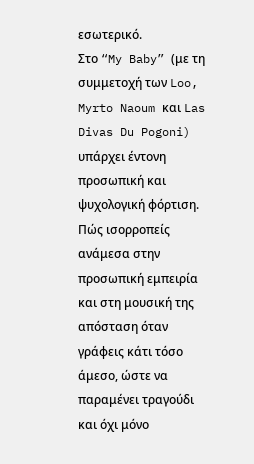εσωτερικό.
Στο “My Baby” (με τη συμμετοχή των Loo, Myrto Naoum και Las Divas Du Pogoni) υπάρχει έντονη προσωπική και ψυχολογική φόρτιση. Πώς ισορροπείς ανάμεσα στην προσωπική εμπειρία και στη μουσική της απόσταση όταν γράφεις κάτι τόσο άμεσο, ώστε να παραμένει τραγούδι και όχι μόνο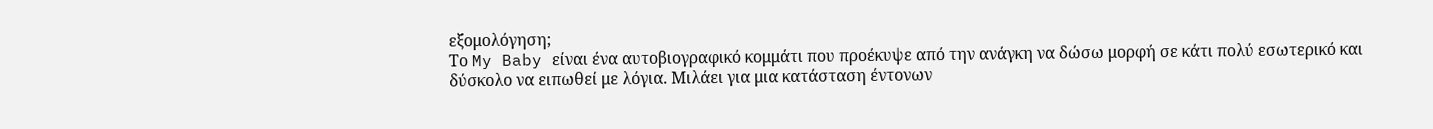εξομολόγηση;
Το My Baby είναι ένα αυτοβιογραφικό κομμάτι που προέκυψε από την ανάγκη να δώσω μορφή σε κάτι πολύ εσωτερικό και δύσκολο να ειπωθεί με λόγια. Μιλάει για μια κατάσταση έντονων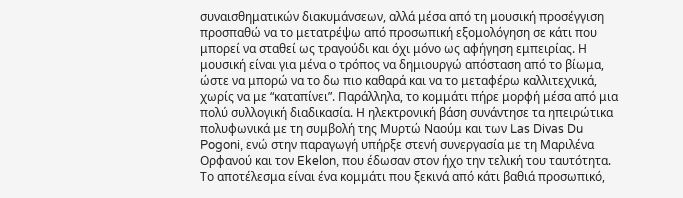συναισθηματικών διακυμάνσεων, αλλά μέσα από τη μουσική προσέγγιση προσπαθώ να το μετατρέψω από προσωπική εξομολόγηση σε κάτι που μπορεί να σταθεί ως τραγούδι και όχι μόνο ως αφήγηση εμπειρίας. Η μουσική είναι για μένα ο τρόπος να δημιουργώ απόσταση από το βίωμα, ώστε να μπορώ να το δω πιο καθαρά και να το μεταφέρω καλλιτεχνικά, χωρίς να με “καταπίνει”. Παράλληλα, το κομμάτι πήρε μορφή μέσα από μια πολύ συλλογική διαδικασία. Η ηλεκτρονική βάση συνάντησε τα ηπειρώτικα πολυφωνικά με τη συμβολή της Μυρτώ Ναούμ και των Las Divas Du Pogoni, ενώ στην παραγωγή υπήρξε στενή συνεργασία με τη Μαριλένα Ορφανού και τον Ekelon, που έδωσαν στον ήχο την τελική του ταυτότητα. Το αποτέλεσμα είναι ένα κομμάτι που ξεκινά από κάτι βαθιά προσωπικό,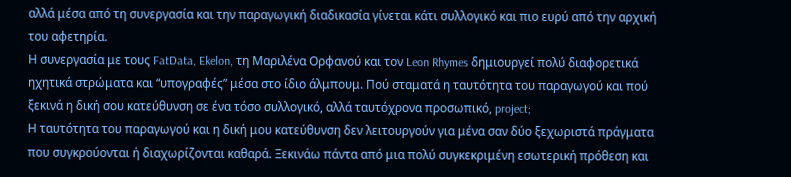αλλά μέσα από τη συνεργασία και την παραγωγική διαδικασία γίνεται κάτι συλλογικό και πιο ευρύ από την αρχική του αφετηρία.
Η συνεργασία με τους FatData, Ekelon, τη Μαριλένα Ορφανού και τον Leon Rhymes δημιουργεί πολύ διαφορετικά ηχητικά στρώματα και “υπογραφές” μέσα στο ίδιο άλμπουμ. Πού σταματά η ταυτότητα του παραγωγού και πού ξεκινά η δική σου κατεύθυνση σε ένα τόσο συλλογικό, αλλά ταυτόχρονα προσωπικό, project;
Η ταυτότητα του παραγωγού και η δική μου κατεύθυνση δεν λειτουργούν για μένα σαν δύο ξεχωριστά πράγματα που συγκρούονται ή διαχωρίζονται καθαρά. Ξεκινάω πάντα από μια πολύ συγκεκριμένη εσωτερική πρόθεση και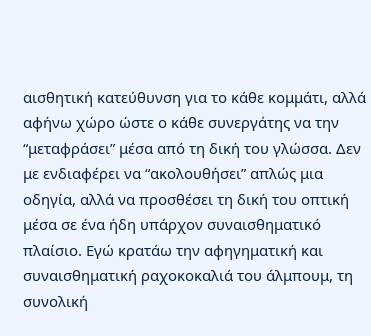αισθητική κατεύθυνση για το κάθε κομμάτι, αλλά αφήνω χώρο ώστε ο κάθε συνεργάτης να την “μεταφράσει” μέσα από τη δική του γλώσσα. Δεν με ενδιαφέρει να “ακολουθήσει” απλώς μια οδηγία, αλλά να προσθέσει τη δική του οπτική μέσα σε ένα ήδη υπάρχον συναισθηματικό πλαίσιο. Εγώ κρατάω την αφηγηματική και συναισθηματική ραχοκοκαλιά του άλμπουμ, τη συνολική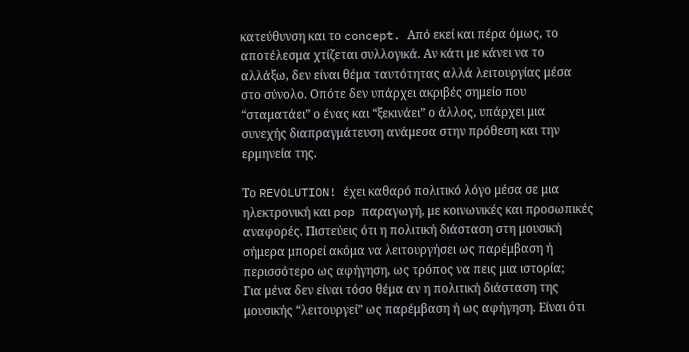κατεύθυνση και το concept. Από εκεί και πέρα όμως, το αποτέλεσμα χτίζεται συλλογικά. Αν κάτι με κάνει να το αλλάξω, δεν είναι θέμα ταυτότητας αλλά λειτουργίας μέσα στο σύνολο. Οπότε δεν υπάρχει ακριβές σημείο που “σταματάει” ο ένας και “ξεκινάει” ο άλλος, υπάρχει μια συνεχής διαπραγμάτευση ανάμεσα στην πρόθεση και την ερμηνεία της.

Το REVOLUTION! έχει καθαρό πολιτικό λόγο μέσα σε μια ηλεκτρονική και pop παραγωγή, με κοινωνικές και προσωπικές αναφορές. Πιστεύεις ότι η πολιτική διάσταση στη μουσική σήμερα μπορεί ακόμα να λειτουργήσει ως παρέμβαση ή περισσότερο ως αφήγηση, ως τρόπος να πεις μια ιστορία;
Για μένα δεν είναι τόσο θέμα αν η πολιτική διάσταση της μουσικής “λειτουργεί” ως παρέμβαση ή ως αφήγηση. Είναι ότι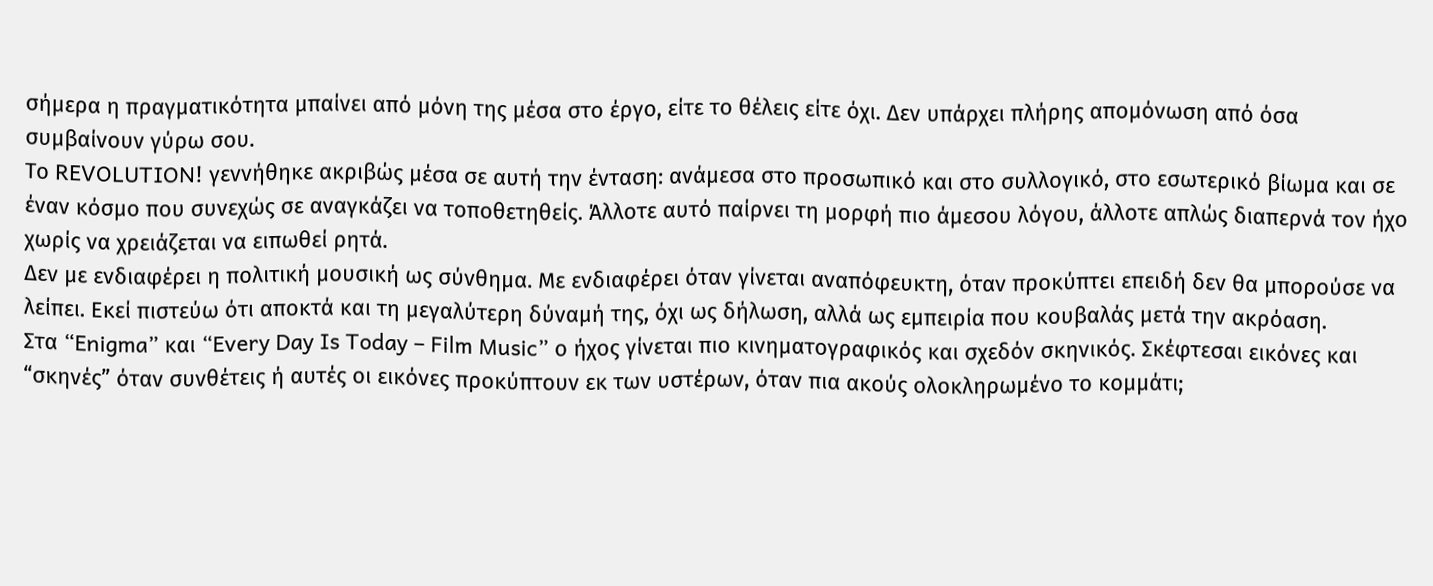σήμερα η πραγματικότητα μπαίνει από μόνη της μέσα στο έργο, είτε το θέλεις είτε όχι. Δεν υπάρχει πλήρης απομόνωση από όσα συμβαίνουν γύρω σου.
Το REVOLUTION! γεννήθηκε ακριβώς μέσα σε αυτή την ένταση: ανάμεσα στο προσωπικό και στο συλλογικό, στο εσωτερικό βίωμα και σε έναν κόσμο που συνεχώς σε αναγκάζει να τοποθετηθείς. Άλλοτε αυτό παίρνει τη μορφή πιο άμεσου λόγου, άλλοτε απλώς διαπερνά τον ήχο χωρίς να χρειάζεται να ειπωθεί ρητά.
Δεν με ενδιαφέρει η πολιτική μουσική ως σύνθημα. Με ενδιαφέρει όταν γίνεται αναπόφευκτη, όταν προκύπτει επειδή δεν θα μπορούσε να λείπει. Εκεί πιστεύω ότι αποκτά και τη μεγαλύτερη δύναμή της, όχι ως δήλωση, αλλά ως εμπειρία που κουβαλάς μετά την ακρόαση.
Στα “Enigma” και “Every Day Is Today – Film Music” ο ήχος γίνεται πιο κινηματογραφικός και σχεδόν σκηνικός. Σκέφτεσαι εικόνες και “σκηνές” όταν συνθέτεις ή αυτές οι εικόνες προκύπτουν εκ των υστέρων, όταν πια ακούς ολοκληρωμένο το κομμάτι;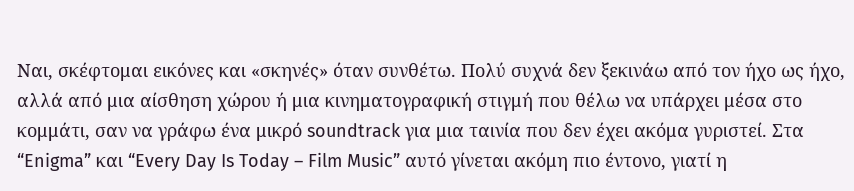Ναι, σκέφτομαι εικόνες και «σκηνές» όταν συνθέτω. Πολύ συχνά δεν ξεκινάω από τον ήχο ως ήχο, αλλά από μια αίσθηση χώρου ή μια κινηματογραφική στιγμή που θέλω να υπάρχει μέσα στο κομμάτι, σαν να γράφω ένα μικρό soundtrack για μια ταινία που δεν έχει ακόμα γυριστεί. Στα “Enigma” και “Every Day Is Today – Film Music” αυτό γίνεται ακόμη πιο έντονο, γιατί η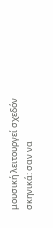μουσική λειτουργεί σχεδόν σκηνικά: σαν να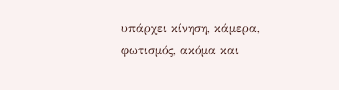υπάρχει κίνηση, κάμερα, φωτισμός, ακόμα και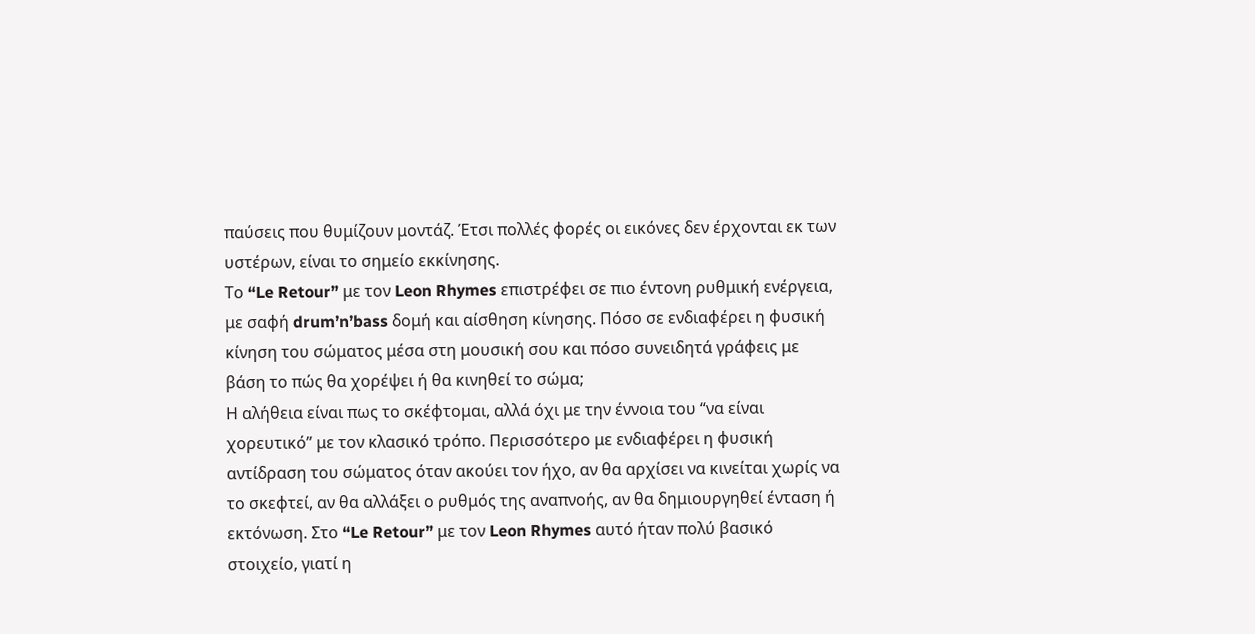παύσεις που θυμίζουν μοντάζ. Έτσι πολλές φορές οι εικόνες δεν έρχονται εκ των υστέρων, είναι το σημείο εκκίνησης.
Το “Le Retour” με τον Leon Rhymes επιστρέφει σε πιο έντονη ρυθμική ενέργεια, με σαφή drum’n’bass δομή και αίσθηση κίνησης. Πόσο σε ενδιαφέρει η φυσική κίνηση του σώματος μέσα στη μουσική σου και πόσο συνειδητά γράφεις με βάση το πώς θα χορέψει ή θα κινηθεί το σώμα;
Η αλήθεια είναι πως το σκέφτομαι, αλλά όχι με την έννοια του “να είναι χορευτικό” με τον κλασικό τρόπο. Περισσότερο με ενδιαφέρει η φυσική αντίδραση του σώματος όταν ακούει τον ήχο, αν θα αρχίσει να κινείται χωρίς να το σκεφτεί, αν θα αλλάξει ο ρυθμός της αναπνοής, αν θα δημιουργηθεί ένταση ή εκτόνωση. Στο “Le Retour” με τον Leon Rhymes αυτό ήταν πολύ βασικό στοιχείο, γιατί η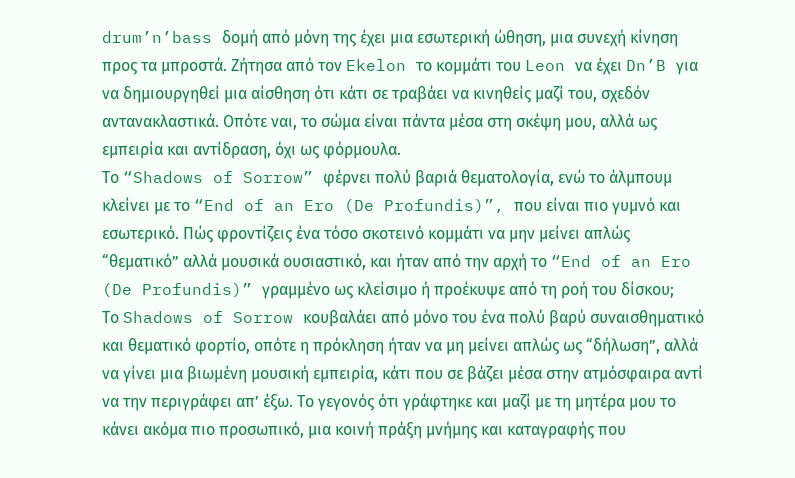drum’n’bass δομή από μόνη της έχει μια εσωτερική ώθηση, μια συνεχή κίνηση προς τα μπροστά. Ζήτησα από τον Ekelon το κομμάτι του Leon να έχει Dn’B για να δημιουργηθεί μια αίσθηση ότι κάτι σε τραβάει να κινηθείς μαζί του, σχεδόν αντανακλαστικά. Οπότε ναι, το σώμα είναι πάντα μέσα στη σκέψη μου, αλλά ως εμπειρία και αντίδραση, όχι ως φόρμουλα.
Το “Shadows of Sorrow” φέρνει πολύ βαριά θεματολογία, ενώ το άλμπουμ κλείνει με το “End of an Ero (De Profundis)”, που είναι πιο γυμνό και εσωτερικό. Πώς φροντίζεις ένα τόσο σκοτεινό κομμάτι να μην μείνει απλώς “θεματικό” αλλά μουσικά ουσιαστικό, και ήταν από την αρχή το “End of an Ero (De Profundis)” γραμμένο ως κλείσιμο ή προέκυψε από τη ροή του δίσκου;
Το Shadows of Sorrow κουβαλάει από μόνο του ένα πολύ βαρύ συναισθηματικό και θεματικό φορτίο, οπότε η πρόκληση ήταν να μη μείνει απλώς ως “δήλωση”, αλλά να γίνει μια βιωμένη μουσική εμπειρία, κάτι που σε βάζει μέσα στην ατμόσφαιρα αντί να την περιγράφει απ’ έξω. Το γεγονός ότι γράφτηκε και μαζί με τη μητέρα μου το κάνει ακόμα πιο προσωπικό, μια κοινή πράξη μνήμης και καταγραφής που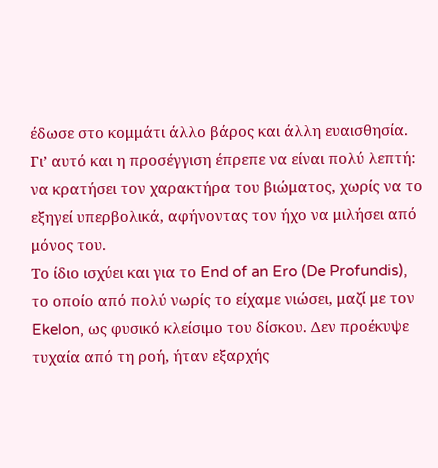έδωσε στο κομμάτι άλλο βάρος και άλλη ευαισθησία. Γι’ αυτό και η προσέγγιση έπρεπε να είναι πολύ λεπτή: να κρατήσει τον χαρακτήρα του βιώματος, χωρίς να το εξηγεί υπερβολικά, αφήνοντας τον ήχο να μιλήσει από μόνος του.
Το ίδιο ισχύει και για το End of an Ero (De Profundis), το οποίο από πολύ νωρίς το είχαμε νιώσει, μαζί με τον Ekelon, ως φυσικό κλείσιμο του δίσκου. Δεν προέκυψε τυχαία από τη ροή, ήταν εξαρχής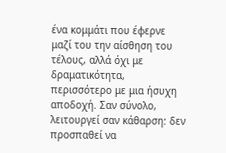ένα κομμάτι που έφερνε μαζί του την αίσθηση του τέλους, αλλά όχι με δραματικότητα, περισσότερο με μια ήσυχη αποδοχή. Σαν σύνολο, λειτουργεί σαν κάθαρση: δεν προσπαθεί να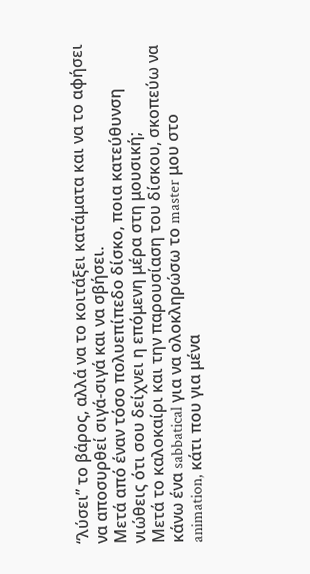“λύσει” το βάρος, αλλά να το κοιτάξει κατάματα και να το αφήσει να αποσυρθεί σιγά-σιγά και να σβήσει.
Μετά από έναν τόσο πολυεπίπεδο δίσκο, ποια κατεύθυνση νιώθεις ότι σου δείχνει η επόμενη μέρα στη μουσική;
Μετά το καλοκαίρι και την παρουσίαση του δίσκου, σκοπεύω να κάνω ένα sabbatical για να ολοκληρώσω το master μου στο animation, κάτι που για μένα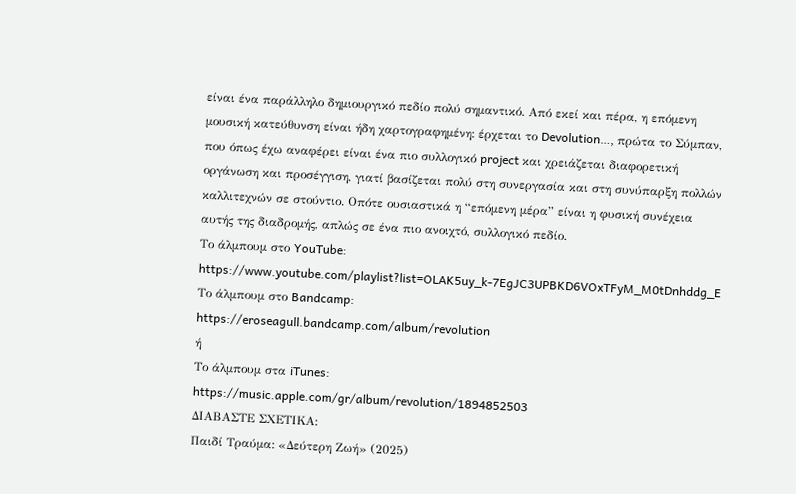είναι ένα παράλληλο δημιουργικό πεδίο πολύ σημαντικό. Από εκεί και πέρα, η επόμενη μουσική κατεύθυνση είναι ήδη χαρτογραφημένη: έρχεται το Devolution…, πρώτα το Σύμπαν, που όπως έχω αναφέρει είναι ένα πιο συλλογικό project και χρειάζεται διαφορετική οργάνωση και προσέγγιση, γιατί βασίζεται πολύ στη συνεργασία και στη συνύπαρξη πολλών καλλιτεχνών σε στούντιο. Οπότε ουσιαστικά η “επόμενη μέρα” είναι η φυσική συνέχεια αυτής της διαδρομής, απλώς σε ένα πιο ανοιχτό, συλλογικό πεδίο.
Το άλμπουμ στο YouTube:
https://www.youtube.com/playlist?list=OLAK5uy_k-7EgJC3UPBKD6VOxTFyM_M0tDnhddg_E
Το άλμπουμ στο Bandcamp:
https://eroseagull.bandcamp.com/album/revolution
ή
Το άλμπουμ στα iTunes:
https://music.apple.com/gr/album/revolution/1894852503
ΔΙΑΒΑΣΤΕ ΣΧΕΤΙΚΑ:
Παιδί Τραύμα: «Δεύτερη Ζωή» (2025)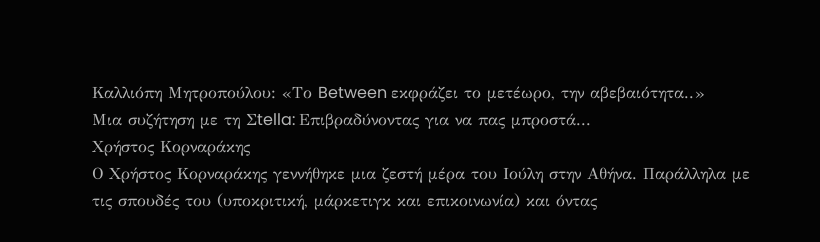Καλλιόπη Μητροπούλου: «Το Between εκφράζει το μετέωρο, την αβεβαιότητα..»
Μια συζήτηση με τη Σtella: Επιβραδύνοντας για να πας μπροστά...
Χρήστος Κορναράκης
Ο Χρήστος Κορναράκης γεννήθηκε μια ζεστή μέρα του Ιούλη στην Αθήνα. Παράλληλα με τις σπουδές του (υποκριτική, μάρκετιγκ και επικοινωνία) και όντας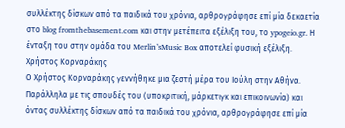συλλέκτης δίσκων από τα παιδικά του χρόνια, αρθρογράφησε επί μία δεκαετία στο blog fromthebasement.com και στην μετέπειτα εξέλιξη του, το ypogeio.gr. Η ένταξη του στην ομάδα του Merlin’sMusic Box αποτελεί φυσική εξέλιξη.
Χρήστος Κορναράκης
Ο Χρήστος Κορναράκης γεννήθηκε μια ζεστή μέρα του Ιούλη στην Αθήνα. Παράλληλα με τις σπουδές του (υποκριτική, μάρκετιγκ και επικοινωνία) και όντας συλλέκτης δίσκων από τα παιδικά του χρόνια, αρθρογράφησε επί μία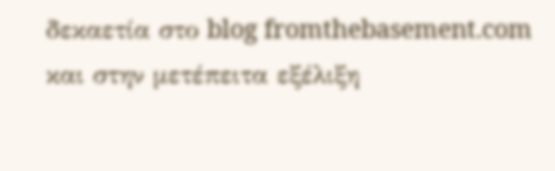δεκαετία στο blog fromthebasement.com και στην μετέπειτα εξέλιξη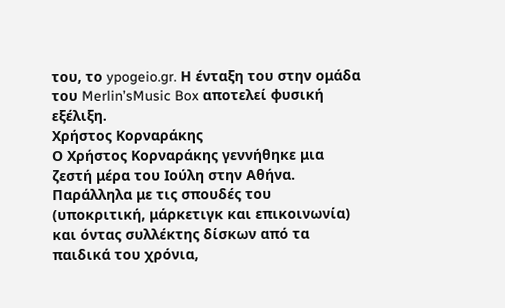του, το ypogeio.gr. Η ένταξη του στην ομάδα του Merlin’sMusic Box αποτελεί φυσική εξέλιξη.
Χρήστος Κορναράκης
Ο Χρήστος Κορναράκης γεννήθηκε μια ζεστή μέρα του Ιούλη στην Αθήνα. Παράλληλα με τις σπουδές του (υποκριτική, μάρκετιγκ και επικοινωνία) και όντας συλλέκτης δίσκων από τα παιδικά του χρόνια,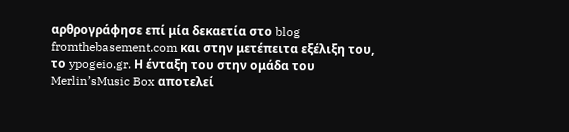αρθρογράφησε επί μία δεκαετία στο blog fromthebasement.com και στην μετέπειτα εξέλιξη του, το ypogeio.gr. Η ένταξη του στην ομάδα του Merlin’sMusic Box αποτελεί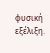φυσική εξέλιξη.